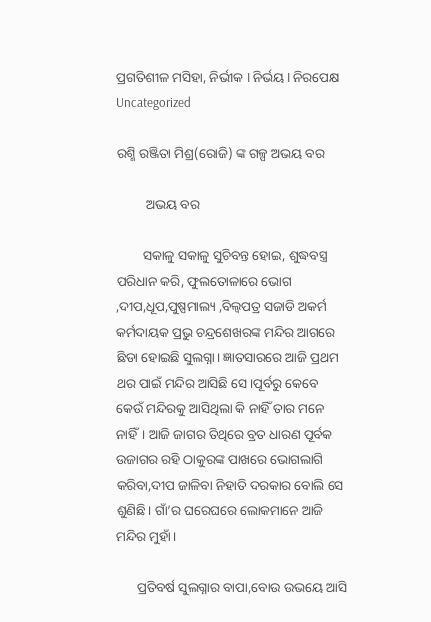ପ୍ରଗତିଶୀଳ ମସିହା, ନିର୍ଭୀକ I ନିର୍ଭୟ I ନିରପେକ୍ଷ
Uncategorized

ରଶ୍ମି ରଞ୍ଜିତା ମିଶ୍ର(ରୋଜି) ଙ୍କ ଗଳ୍ପ ଅଭୟ ବର

         ଅଭୟ ବର

        ସକାଳୁ ସକାଳୁ ସୁଚିବନ୍ତ ହୋଇ, ଶୁଦ୍ଧବସ୍ତ୍ର ପରିଧାନ କରି, ଫୁଲତୋଳାରେ ଭୋଗ ,ଦୀପ,ଧୂପ,ପୁଷ୍ପମାଲ୍ୟ ,ବିଲ୍ଵପତ୍ର ସଜାଡି ଅକର୍ମ କର୍ମଦାୟକ ପ୍ରଭୁ ଚନ୍ଦ୍ରଶେଖରଙ୍କ ମନ୍ଦିର ଆଗରେ ଛିଡା ହୋଇଛି ସୁଲଗ୍ନା। ଜ୍ଞାତସାରରେ ଆଜି ପ୍ରଥମ ଥର ପାଇଁ ମନ୍ଦିର ଆସିଛି ସେ।ପୂର୍ବରୁ କେବେ କେଉଁ ମନ୍ଦିରକୁ ଆସିଥିଲା କି ନାହିଁ ତାର ମନେ ନାହିଁ। ଆଜି ଜାଗର ତିଥିରେ ବ୍ରତ ଧାରଣ ପୂର୍ବକ ଉଜାଗର ରହି ଠାକୁରଙ୍କ ପାଖରେ ଭୋଗଲାଗି କରିବା,ଦୀପ ଜାଳିବା ନିହାତି ଦରକାର ବୋଲି ସେ ଶୁଣିଛି। ଗାଁ’ର ଘରେଘରେ ଲୋକମାନେ ଆଜି ମନ୍ଦିର ମୁହାଁ।

      ପ୍ରତିବର୍ଷ ସୁଲଗ୍ନାର ବାପା,ବୋଉ ଉଭୟେ ଆସି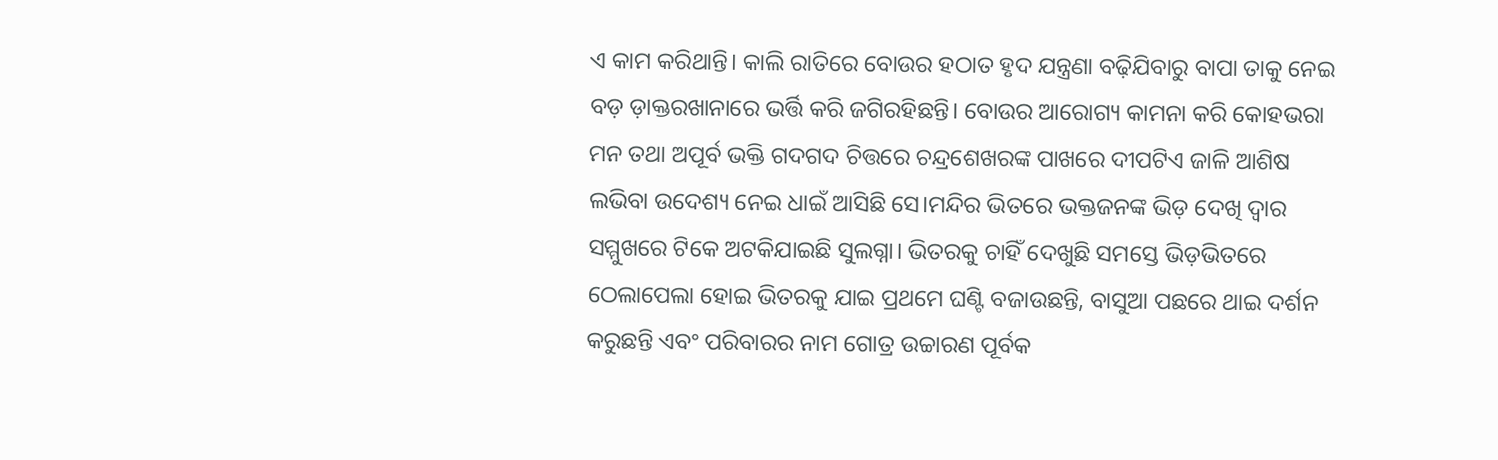ଏ କାମ କରିଥାନ୍ତି। କାଲି ରାତିରେ ବୋଉର ହଠାତ ହୃଦ ଯନ୍ତ୍ରଣା ବଢ଼ିଯିବାରୁ ବାପା ତାକୁ ନେଇ ବଡ଼ ଡ଼ାକ୍ତରଖାନାରେ ଭର୍ତ୍ତି କରି ଜଗିରହିଛନ୍ତି। ବୋଉର ଆରୋଗ୍ୟ କାମନା କରି କୋହଭରା ମନ ତଥା ଅପୂର୍ବ ଭକ୍ତି ଗଦଗଦ ଚିତ୍ତରେ ଚନ୍ଦ୍ରଶେଖରଙ୍କ ପାଖରେ ଦୀପଟିଏ ଜାଳି ଆଶିଷ ଲଭିବା ଉଦେଶ୍ୟ ନେଇ ଧାଇଁ ଆସିଛି ସେ।ମନ୍ଦିର ଭିତରେ ଭକ୍ତଜନଙ୍କ ଭିଡ଼ ଦେଖି ଦ୍ୱାର ସମ୍ମୁଖରେ ଟିକେ ଅଟକିଯାଇଛି ସୁଲଗ୍ନା। ଭିତରକୁ ଚାହିଁ ଦେଖୁଛି ସମସ୍ତେ ଭିଡ଼ଭିତରେ ଠେଲାପେଲା ହୋଇ ଭିତରକୁ ଯାଇ ପ୍ରଥମେ ଘଣ୍ଟି ବଜାଉଛନ୍ତି, ବାସୁଆ ପଛରେ ଥାଇ ଦର୍ଶନ କରୁଛନ୍ତି ଏବଂ ପରିବାରର ନାମ ଗୋତ୍ର ଉଚ୍ଚାରଣ ପୂର୍ବକ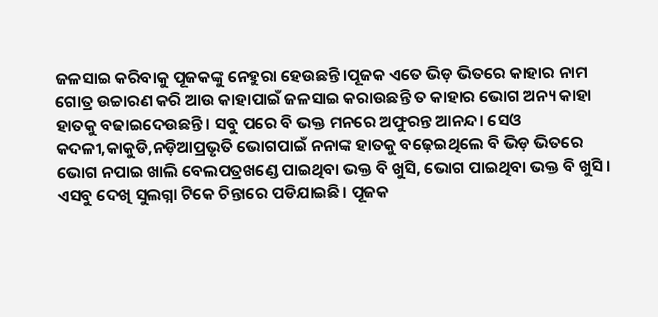ଜଳସାଇ କରିବାକୁ ପୂଜକଙ୍କୁ ନେହୁରା ହେଉଛନ୍ତି।ପୂଜକ ଏତେ ଭିଡ଼ ଭିତରେ କାହାର ନାମ ଗୋତ୍ର ଉଚ୍ଚାରଣ କରି ଆଉ କାହାପାଇଁ ଜଳସାଇ କରାଉଛନ୍ତି ତ କାହାର ଭୋଗ ଅନ୍ୟ କାହା ହାତକୁ ବଢାଇଦେଉଛନ୍ତି। ସବୁ ପରେ ବି ଭକ୍ତ ମନରେ ଅଫୁରନ୍ତ ଆନନ୍ଦ। ସେଓ କଦଳୀ,କାକୁଡି,ନଡ଼ିଆପ୍ରଭୃତି ଭୋଗପାଇଁ ନନାଙ୍କ ହାତକୁ ବଢ଼େଇଥିଲେ ବି ଭିଡ଼ ଭିତରେ ଭୋଗ ନପାଇ ଖାଲି ବେଲପତ୍ରଖଣ୍ଡେ ପାଇଥିବା ଭକ୍ତ ବି ଖୁସି, ଭୋଗ ପାଇଥିବା ଭକ୍ତ ବି ଖୁସି। ଏସବୁ ଦେଖି ସୁଲଗ୍ନା ଟିକେ ଚିନ୍ତାରେ ପଡିଯାଇଛି। ପୂଜକ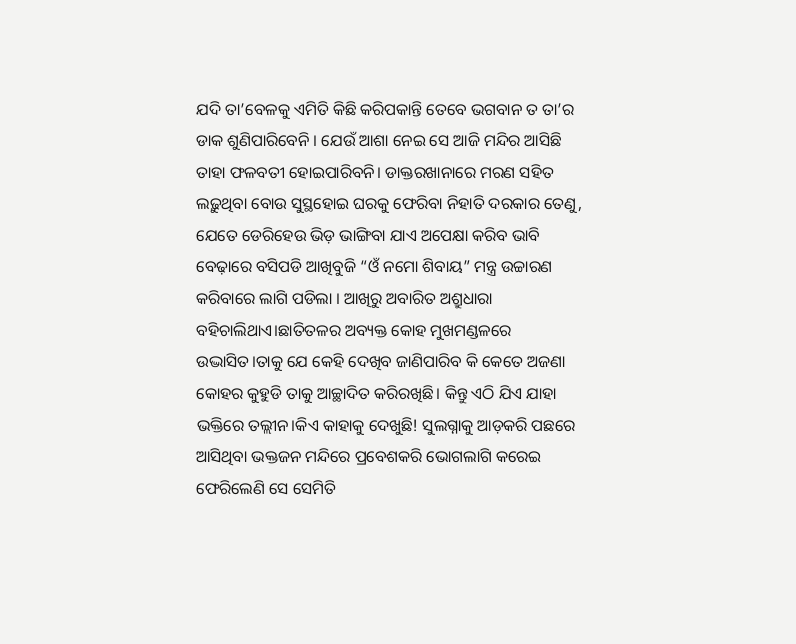ଯଦି ତା’ବେଳକୁ ଏମିତି କିଛି କରିପକାନ୍ତି ତେବେ ଭଗବାନ ତ ତା’ର ଡାକ ଶୁଣିପାରିବେନି । ଯେଉଁ ଆଶା ନେଇ ସେ ଆଜି ମନ୍ଦିର ଆସିଛି ତାହା ଫଳବତୀ ହୋଇପାରିବନି। ଡାକ୍ତରଖାନାରେ ମରଣ ସହିତ ଲଢ଼ୁଥିବା ବୋଉ ସୁସ୍ଥହୋଇ ଘରକୁ ଫେରିବା ନିହାତି ଦରକାର ତେଣୁ, ଯେତେ ଡେରିହେଉ ଭିଡ଼ ଭାଙ୍ଗିବା ଯାଏ ଅପେକ୍ଷା କରିବ ଭାବି ବେଢ଼ାରେ ବସିପଡି ଆଖିବୁଜି “ଓଁ ନମୋ ଶିବାୟ” ମନ୍ତ୍ର ଉଚ୍ଚାରଣ କରିବାରେ ଲାଗି ପଡିଲା । ଆଖିରୁ ଅବାରିତ ଅଶ୍ରୁଧାରା ବହିଚାଲିଥାଏ।ଛାତିତଳର ଅବ୍ୟକ୍ତ କୋହ ମୁଖମଣ୍ଡଳରେ ଉଦ୍ଭାସିତ।ତାକୁ ଯେ କେହି ଦେଖିବ ଜାଣିପାରିବ କି କେତେ ଅଜଣା କୋହର କୁହୁଡି ତାକୁ ଆଚ୍ଛାଦିତ କରିରଖିଛି। କିନ୍ତୁ ଏଠି ଯିଏ ଯାହା ଭକ୍ତିରେ ତଲ୍ଲୀନ।କିଏ କାହାକୁ ଦେଖୁଛି! ସୁଲଗ୍ନାକୁ ଆଡ଼କରି ପଛରେ ଆସିଥିବା ଭକ୍ତଜନ ମନ୍ଦିରେ ପ୍ରବେଶକରି ଭୋଗଲାଗି କରେଇ ଫେରିଲେଣି ସେ ସେମିତି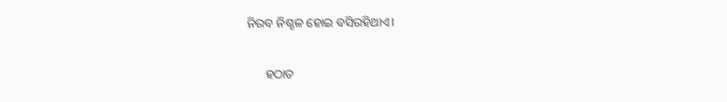ନିରବ ନିଶ୍ଚଳ ହୋଇ ବସିରହିଥାଏ।

      ହଠାତ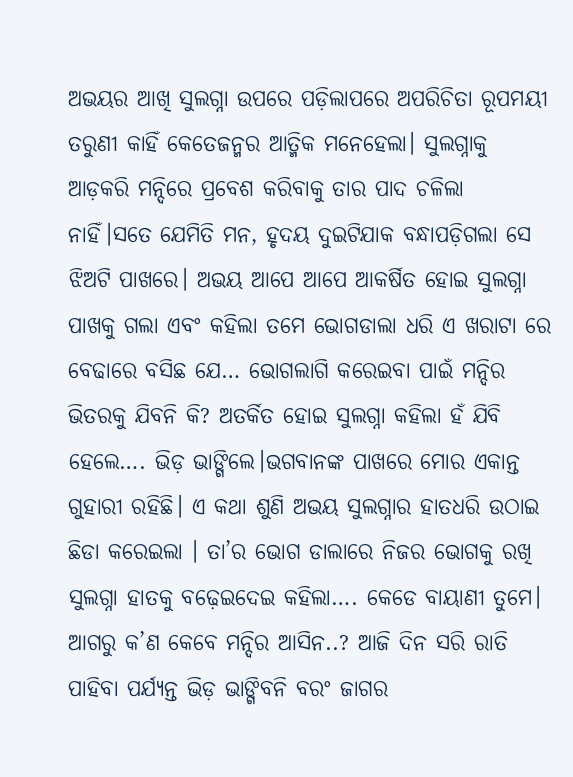ଅଭୟର ଆଖି ସୁଲଗ୍ନା ଉପରେ ପଡ଼ିଲାପରେ ଅପରିଚିତା ରୂପମୟୀ ତରୁଣୀ କାହିଁ କେତେଜନ୍ମର ଆତ୍ମିକ ମନେହେଲା। ସୁଲଗ୍ନାକୁ ଆଡ଼କରି ମନ୍ଦିରେ ପ୍ରବେଶ କରିବାକୁ ତାର ପାଦ ଚଳିଲା ନାହିଁ।ସତେ ଯେମିତି ମନ, ହୃଦୟ ଦୁଇଟିଯାକ ବନ୍ଧାପଡ଼ିଗଲା ସେ ଝିଅଟି ପାଖରେ। ଅଭୟ ଆପେ ଆପେ ଆକର୍ଷିତ ହୋଇ ସୁଲଗ୍ନା ପାଖକୁ ଗଲା ଏବଂ କହିଲା ତମେ ଭୋଗଡାଲା ଧରି ଏ ଖରାଟା ରେ ବେଢାରେ ବସିଛ ଯେ… ଭୋଗଲାଗି କରେଇବା ପାଇଁ ମନ୍ଦିର ଭିତରକୁ ଯିବନି କି? ଅତର୍କିତ ହୋଇ ସୁଲଗ୍ନା କହିଲା ହଁ ଯିବି ହେଲେ…. ଭିଡ଼ ଭାଙ୍ଗିଲେ।ଭଗବାନଙ୍କ ପାଖରେ ମୋର ଏକାନ୍ତ ଗୁହାରୀ ରହିଛି। ଏ କଥା ଶୁଣି ଅଭୟ ସୁଲଗ୍ନାର ହାତଧରି ଉଠାଇ ଛିଡା କରେଇଲା । ତା’ର ଭୋଗ ଡାଲାରେ ନିଜର ଭୋଗକୁ ରଖି ସୁଲଗ୍ନା ହାତକୁ ବଢ଼େଇଦେଇ କହିଲା…. କେଡେ ବାୟାଣୀ ତୁମେ। ଆଗରୁ କ’ଣ କେବେ ମନ୍ଦିର ଆସିନ..? ଆଜି ଦିନ ସରି ରାତି ପାହିବା ପର୍ଯ୍ୟନ୍ତ ଭିଡ଼ ଭାଙ୍ଗିବନି ବରଂ ଜାଗର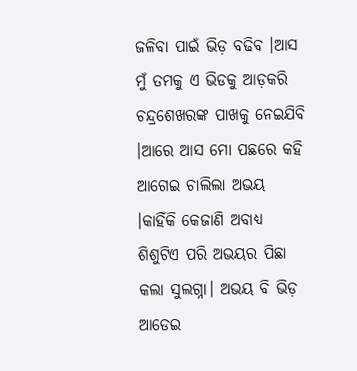ଜଳିବା ପାଇଁ ଭିଡ଼ ବଢିବ ।ଆସ ମୁଁ ତମକୁ ଏ ଭିଡକୁ ଆଡ଼କରି ଚନ୍ଦ୍ରଶେଖରଙ୍କ ପାଖକୁ ନେଇଯିବି ।ଆରେ ଆସ ମୋ ପଛରେ କହି ଆଗେଇ ଚାଲିଲା ଅଭୟ ।କାହିଁକି କେଜାଣି ଅବାଧ୍ୟ ଶିଶୁଟିଏ ପରି ଅଭୟର ପିଛା କଲା ସୁଲଗ୍ନା। ଅଭୟ ବି ଭିଡ଼ ଆଡେଇ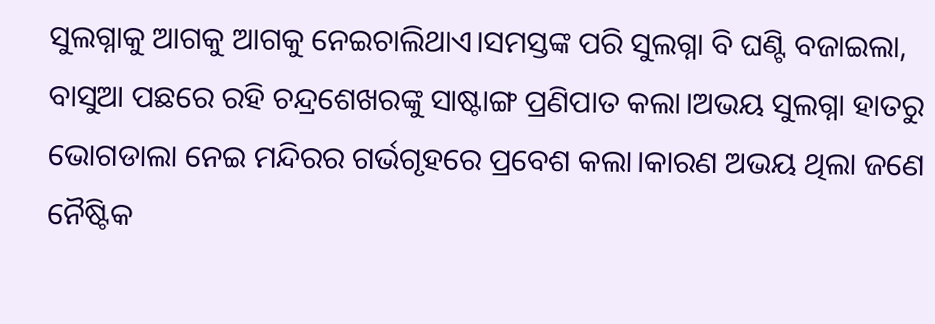ସୁଲଗ୍ନାକୁ ଆଗକୁ ଆଗକୁ ନେଇଚାଲିଥାଏ।ସମସ୍ତଙ୍କ ପରି ସୁଲଗ୍ନା ବି ଘଣ୍ଟି ବଜାଇଲା, ବାସୁଆ ପଛରେ ରହି ଚନ୍ଦ୍ରଶେଖରଙ୍କୁ ସାଷ୍ଟାଙ୍ଗ ପ୍ରଣିପାତ କଲା।ଅଭୟ ସୁଲଗ୍ନା ହାତରୁ ଭୋଗଡାଲା ନେଇ ମନ୍ଦିରର ଗର୍ଭଗୃହରେ ପ୍ରବେଶ କଲା।କାରଣ ଅଭୟ ଥିଲା ଜଣେ ନୈଷ୍ଟିକ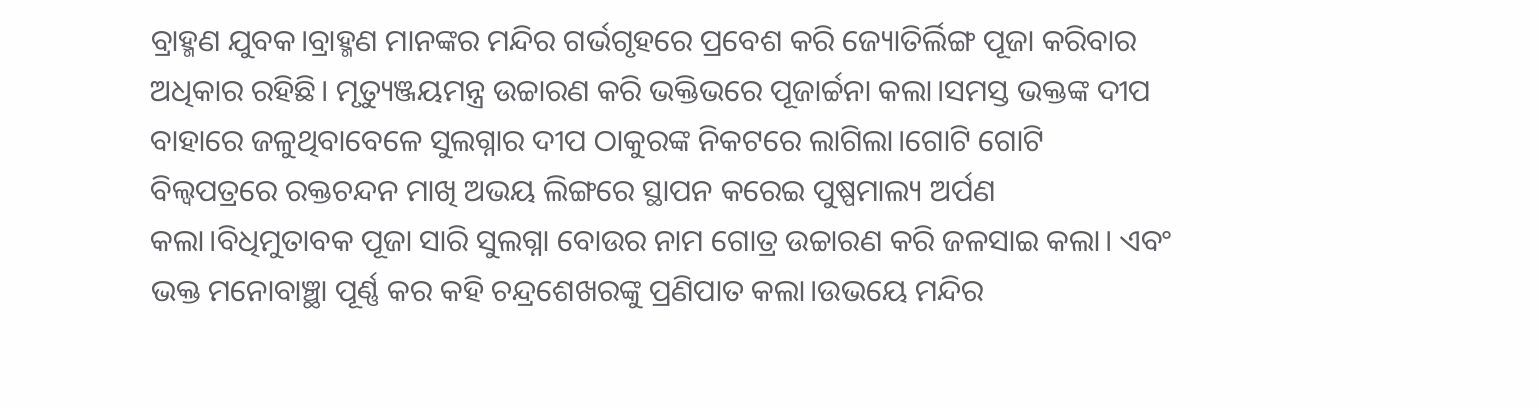ବ୍ରାହ୍ମଣ ଯୁବକ।ବ୍ରାହ୍ମଣ ମାନଙ୍କର ମନ୍ଦିର ଗର୍ଭଗୃହରେ ପ୍ରବେଶ କରି ଜ୍ୟୋତିର୍ଲିଙ୍ଗ ପୂଜା କରିବାର ଅଧିକାର ରହିଛି। ମୃତ୍ୟୁଞ୍ଜୟମନ୍ତ୍ର ଉଚ୍ଚାରଣ କରି ଭକ୍ତିଭରେ ପୂଜାର୍ଚ୍ଚନା କଲା।ସମସ୍ତ ଭକ୍ତଙ୍କ ଦୀପ ବାହାରେ ଜଳୁଥିବାବେଳେ ସୁଲଗ୍ନାର ଦୀପ ଠାକୁରଙ୍କ ନିକଟରେ ଲାଗିଲା।ଗୋଟି ଗୋଟି ବିଲ୍ଵପତ୍ରରେ ରକ୍ତଚନ୍ଦନ ମାଖି ଅଭୟ ଲିଙ୍ଗରେ ସ୍ଥାପନ କରେଇ ପୁଷ୍ପମାଲ୍ୟ ଅର୍ପଣ କଲା।ବିଧିମୁତାବକ ପୂଜା ସାରି ସୁଲଗ୍ନା ବୋଉର ନାମ ଗୋତ୍ର ଉଚ୍ଚାରଣ କରି ଜଳସାଇ କଲା। ଏବଂ ଭକ୍ତ ମନୋବାଞ୍ଛା ପୂର୍ଣ୍ଣ କର କହି ଚନ୍ଦ୍ରଶେଖରଙ୍କୁ ପ୍ରଣିପାତ କଲା।ଉଭୟେ ମନ୍ଦିର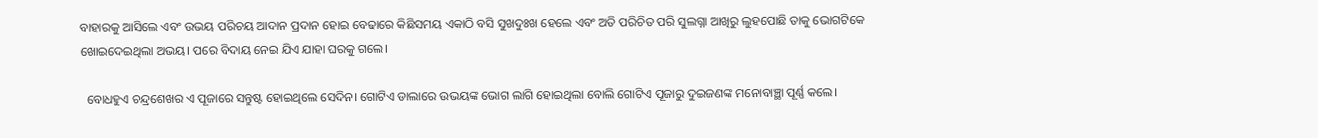ବାହାରକୁ ଆସିଲେ ଏବଂ ଉଭୟ ପରିଚୟ ଆଦାନ ପ୍ରଦାନ ହୋଇ ବେଢାରେ କିଛିସମୟ ଏକାଠି ବସି ସୁଖଦୁଃଖ ହେଲେ ଏବଂ ଅତି ପରିଚିତ ପରି ସୁଲଗ୍ନା ଆଖିରୁ ଲୁହପୋଛି ତାକୁ ଭୋଗଟିକେ ଖୋଇଦେଇଥିଲା ଅଭୟ। ପରେ ବିଦାୟ ନେଇ ଯିଏ ଯାହା ଘରକୁ ଗଲେ।

  ବୋଧହୁଏ ଚନ୍ଦ୍ରଶେଖର ଏ ପୂଜାରେ ସନ୍ତୁଷ୍ଟ ହୋଇଥିଲେ ସେଦିନ। ଗୋଟିଏ ଡାଲାରେ ଉଭୟଙ୍କ ଭୋଗ ଲାଗି ହୋଇଥିଲା ବୋଲି ଗୋଟିଏ ପୂଜାରୁ ଦୁଇଜଣଙ୍କ ମନୋବାଞ୍ଛା ପୂର୍ଣ୍ଣ କଲେ।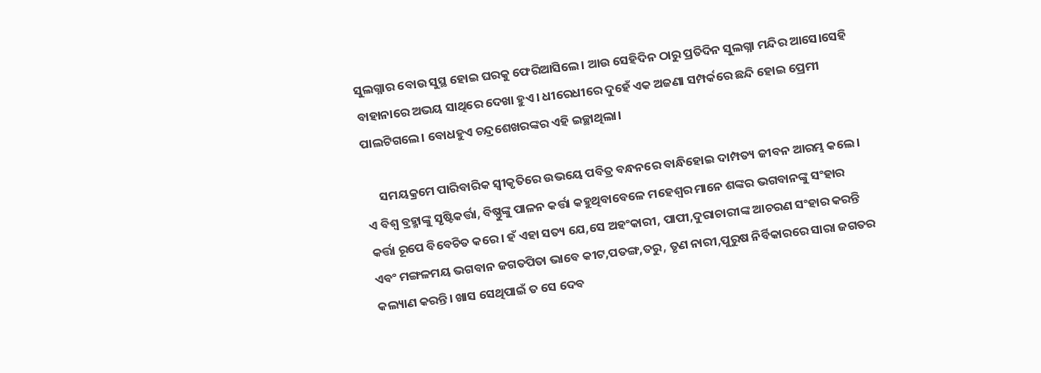ସୁଲଗ୍ନାର ବୋଉ ସୁସ୍ଥ ହୋଇ ଘରକୁ ଫେରିଆସିଲେ। ଆଉ ସେହିଦିନ ଠାରୁ ପ୍ରତିଦିନ ସୁଲଗ୍ନା ମନ୍ଦିର ଆସେ।ସେହି ବାହାନାରେ ଅଭୟ ସାଥିରେ ଦେଖା ହୁଏ। ଧୀରେଧୀରେ ଦୁହେଁ ଏକ ଅଜଣା ସମ୍ପର୍କରେ ଛନ୍ଦି ହୋଇ ପ୍ରେମୀ ପାଲଟିଗଲେ। ବୋଧହୁଏ ଚନ୍ଦ୍ରଶେଖରଙ୍କର ଏହି ଇଚ୍ଛାଥିଲା।

     ସମୟକ୍ରମେ ପାରିବାରିକ ସ୍ବୀକୃତିରେ ଉଭୟେ ପବିତ୍ର ବନ୍ଧନରେ ବାନ୍ଧିହୋଇ ଦାମ୍ପତ୍ୟ ଜୀବନ ଆରମ୍ଭ କଲେ। ଏ ବିଶ୍ୱ ବ୍ରହ୍ମାଙ୍କୁ ସୃଷ୍ଟିକର୍ତ୍ତା, ବିଷ୍ଣୁଙ୍କୁ ପାଳନ କର୍ତ୍ତା କହୁଥିବାବେଳେ ମହେଶ୍ବର ମାନେ ଶଙ୍କର ଭଗବାନଙ୍କୁ ସଂହାର କର୍ତ୍ତା ରୂପେ ବିବେଚିତ କରେ। ହଁ ଏହା ସତ୍ୟ ଯେ,ସେ ଅହଂକାରୀ, ପାପୀ,ଦୁରାଚାରୀଙ୍କ ଆଚରଣ ସଂହାର କରନ୍ତି ଏବଂ ମଙ୍ଗଳମୟ ଭଗବାନ ଜଗତପିତା ଭାବେ କୀଟ,ପତଙ୍ଗ,ତରୁ, ତୃଣ ନାରୀ,ପୁରୁଷ ନିର୍ବିକାରରେ ସାରା ଜଗତର କଲ୍ୟାଣ କରନ୍ତି। ଖାସ ସେଥିପାଇଁ ତ ସେ ଦେବ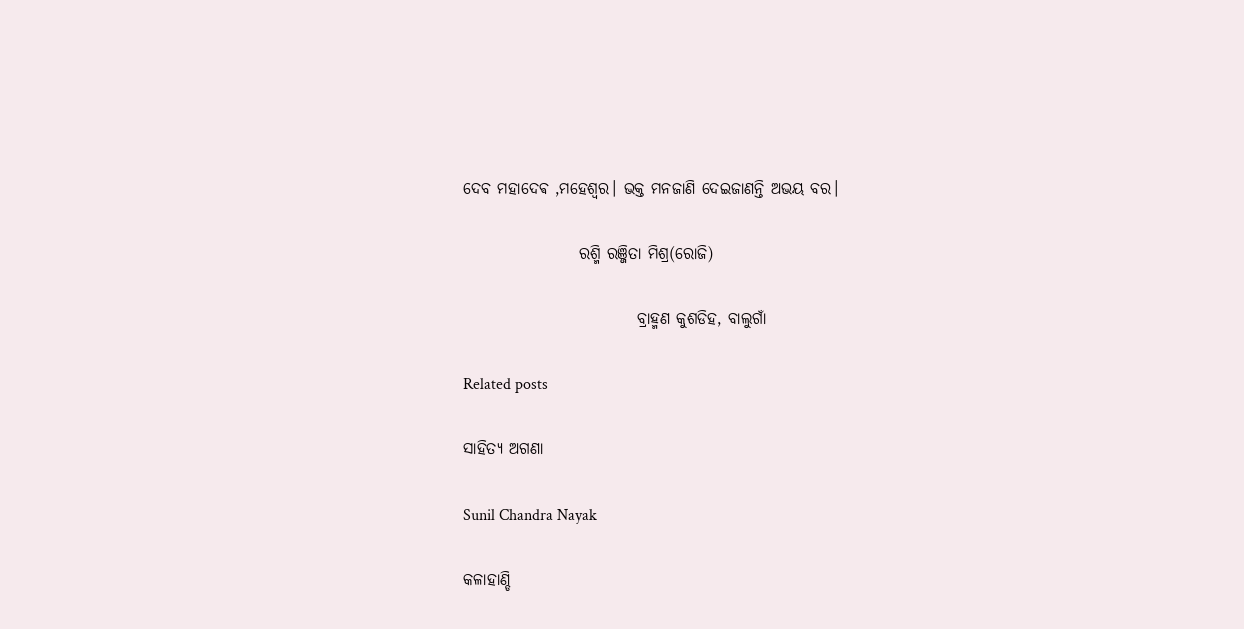ଦେବ ମହାଦେଵ ,ମହେଶ୍ୱର। ଭକ୍ତ ମନଜାଣି ଦେଇଜାଣନ୍ତି ଅଭୟ ବର।

                  ରଶ୍ମି ରଞ୍ଜିତା ମିଶ୍ର(ରୋଜି)

                           ବ୍ରାହ୍ମଣ କୁଶଡିହ, ବାଲୁଗାଁ

Related posts

ସାହିତ୍ୟ ଅଗଣା

Sunil Chandra Nayak

କଳାହାଣ୍ଡି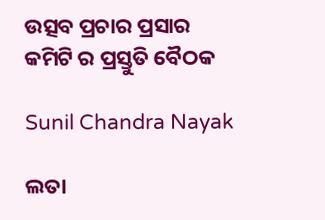ଉତ୍ସବ ପ୍ରଚାର ପ୍ରସାର କମିଟି ର ପ୍ରସ୍ତୁତି ବୈଠକ

Sunil Chandra Nayak

ଲତା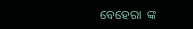ବେହେରା  ଙ୍କ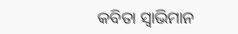କବିତା ସ୍ୱାଭିମାନ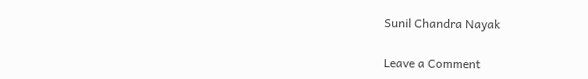Sunil Chandra Nayak

Leave a Comment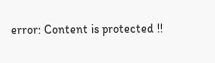error: Content is protected !!